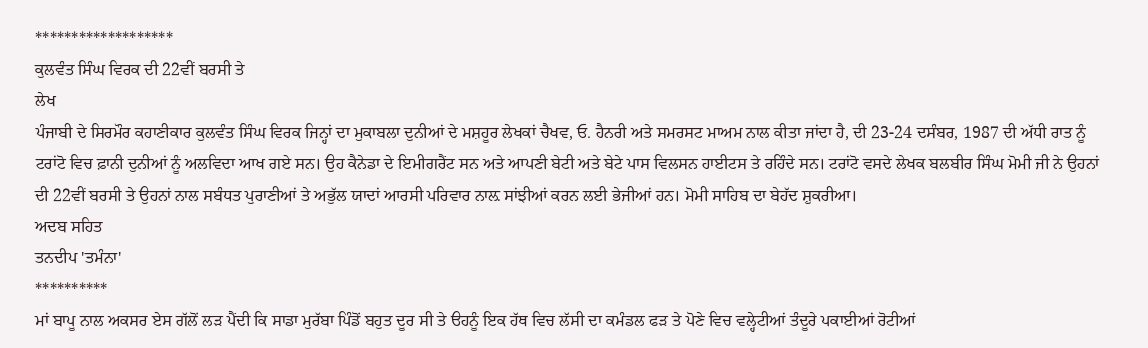*******************
ਕੁਲਵੰਤ ਸਿੰਘ ਵਿਰਕ ਦੀ 22ਵੀਂ ਬਰਸੀ ਤੇ
ਲੇਖ
ਪੰਜਾਬੀ ਦੇ ਸਿਰਮੌਰ ਕਹਾਣੀਕਾਰ ਕੁਲਵੰਤ ਸਿੰਘ ਵਿਰਕ ਜਿਨ੍ਹਾਂ ਦਾ ਮੁਕਾਬਲਾ ਦੁਨੀਆਂ ਦੇ ਮਸ਼ਹੂਰ ਲੇਖਕਾਂ ਚੈਖਵ, ਓ. ਹੈਨਰੀ ਅਤੇ ਸਮਰਸਟ ਮਾਅਮ ਨਾਲ ਕੀਤਾ ਜਾਂਦਾ ਹੈ, ਦੀ 23-24 ਦਸੰਬਰ, 1987 ਦੀ ਅੱਧੀ ਰਾਤ ਨੂੰ ਟਰਾਂਟੋ ਵਿਚ ਫ਼ਾਨੀ ਦੁਨੀਆਂ ਨੂੰ ਅਲਵਿਦਾ ਆਖ ਗਏ ਸਨ। ਉਹ ਕੈਨੇਡਾ ਦੇ ਇਮੀਗਰੈਂਟ ਸਨ ਅਤੇ ਆਪਣੀ ਬੇਟੀ ਅਤੇ ਬੇਟੇ ਪਾਸ ਵਿਲਸਨ ਹਾਈਟਸ ਤੇ ਰਹਿੰਦੇ ਸਨ। ਟਰਾਂਟੋ ਵਸਦੇ ਲੇਖਕ ਬਲਬੀਰ ਸਿੰਘ ਮੋਮੀ ਜੀ ਨੇ ਉਹਨਾਂ ਦੀ 22ਵੀਂ ਬਰਸੀ ਤੇ ਉਹਨਾਂ ਨਾਲ ਸਬੰਧਤ ਪੁਰਾਣੀਆਂ ਤੇ ਅਭੁੱਲ ਯਾਦਾਂ ਆਰਸੀ ਪਰਿਵਾਰ ਨਾਲ਼ ਸਾਂਝੀਆਂ ਕਰਨ ਲਈ ਭੇਜੀਆਂ ਹਨ। ਮੋਮੀ ਸਾਹਿਬ ਦਾ ਬੇਹੱਦ ਸ਼ੁਕਰੀਆ।
ਅਦਬ ਸਹਿਤ
ਤਨਦੀਪ 'ਤਮੰਨਾ'
**********
ਮਾਂ ਬਾਪੂ ਨਾਲ ਅਕਸਰ ਏਸ ਗੱਲੋਂ ਲੜ ਪੈਂਦੀ ਕਿ ਸਾਡਾ ਮੁਰੱਬਾ ਪਿੰਡੋਂ ਬਹੁਤ ਦੂਰ ਸੀ ਤੇ ੳਹਨੂੰ ਇਕ ਹੱਥ ਵਿਚ ਲੱਸੀ ਦਾ ਕਮੰਡਲ ਫੜ ਤੇ ਪੋਣੇ ਵਿਚ ਵਲ੍ਹੇਟੀਆਂ ਤੰਦੂਰੇ ਪਕਾਈਆਂ ਰੋਟੀਆਂ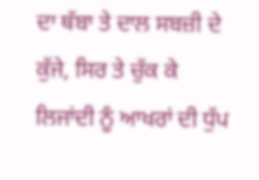ਦਾ ਥੱਬਾ ਤੇ ਦਾਲ ਸਬਜ਼ੀ ਦੇ ਕੁੱਜੇ, ਸਿਰ ਤੇ ਚੁੱਕ ਕੇ ਲਿਜਾਂਦੀ ਨੂੰ ਆਖਰਾਂ ਦੀ ਧੁੱਪ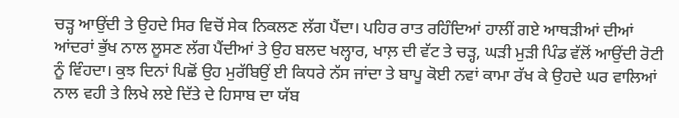ਚੜ੍ਹ ਆਉਂਦੀ ਤੇ ਉਹਦੇ ਸਿਰ ਵਿਚੋਂ ਸੇਕ ਨਿਕਲਣ ਲੱਗ ਪੈਂਦਾ। ਪਹਿਰ ਰਾਤ ਰਹਿੰਦਿਆਂ ਹਾਲੀਂ ਗਏ ਆਥੜੀਆਂ ਦੀਆਂ ਆਂਦਰਾਂ ਭੁੱਖ ਨਾਲ ਲੂਸਣ ਲੱਗ ਪੈਂਦੀਆਂ ਤੇ ਉਹ ਬਲਦ ਖਲ੍ਹਾਰ, ਖਾਲ਼ ਦੀ ਵੱਟ ਤੇ ਚੜ੍ਹ, ਘੜੀ ਮੁੜੀ ਪਿੰਡ ਵੱਲੋਂ ਆਉਂਦੀ ਰੋਟੀ ਨੂੰ ਵਿੰਹਦਾ। ਕੁਝ ਦਿਨਾਂ ਪਿਛੋਂ ਉਹ ਮੁਰੱਬਿਉਂ ਈ ਕਿਧਰੇ ਨੱਸ ਜਾਂਦਾ ਤੇ ਬਾਪੂ ਕੋਈ ਨਵਾਂ ਕਾਮਾ ਰੱਖ ਕੇ ਉਹਦੇ ਘਰ ਵਾਲਿਆਂ ਨਾਲ ਵਹੀ ਤੇ ਲਿਖੇ ਲਏ ਦਿੱਤੇ ਦੇ ਹਿਸਾਬ ਦਾ ਯੱਬ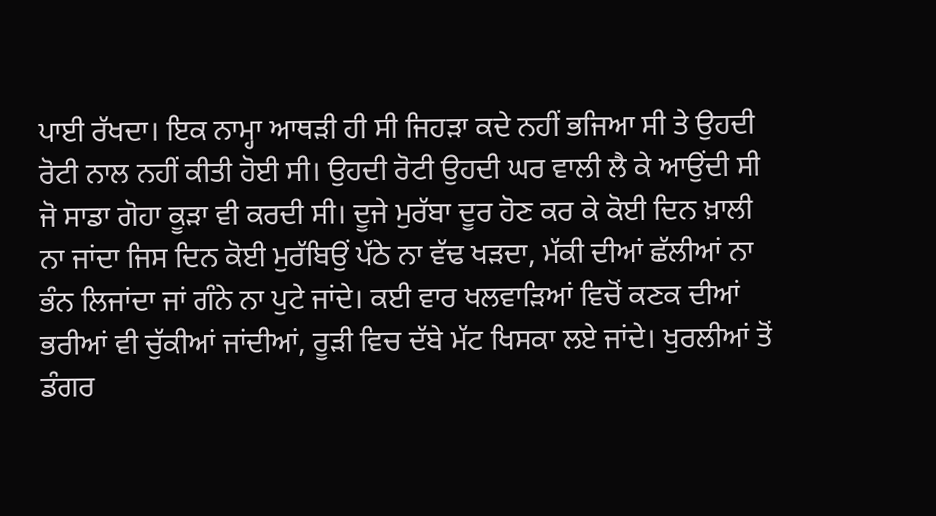ਪਾਈ ਰੱਖਦਾ। ਇਕ ਨਾਮ੍ਹਾ ਆਥੜੀ ਹੀ ਸੀ ਜਿਹੜਾ ਕਦੇ ਨਹੀਂ ਭਜਿਆ ਸੀ ਤੇ ਉਹਦੀ ਰੋਟੀ ਨਾਲ ਨਹੀਂ ਕੀਤੀ ਹੋਈ ਸੀ। ਉਹਦੀ ਰੋਟੀ ਉਹਦੀ ਘਰ ਵਾਲੀ ਲੈ ਕੇ ਆਉਂਦੀ ਸੀ ਜੋ ਸਾਡਾ ਗੋਹਾ ਕੂੜਾ ਵੀ ਕਰਦੀ ਸੀ। ਦੂਜੇ ਮੁਰੱਬਾ ਦੂਰ ਹੋਣ ਕਰ ਕੇ ਕੋਈ ਦਿਨ ਖ਼ਾਲੀ ਨਾ ਜਾਂਦਾ ਜਿਸ ਦਿਨ ਕੋਈ ਮੁਰੱਬਿਉਂ ਪੱਠੇ ਨਾ ਵੱਢ ਖੜਦਾ, ਮੱਕੀ ਦੀਆਂ ਛੱਲੀਆਂ ਨਾ ਭੰਨ ਲਿਜਾਂਦਾ ਜਾਂ ਗੰਨੇ ਨਾ ਪੁਟੇ ਜਾਂਦੇ। ਕਈ ਵਾਰ ਖਲਵਾੜਿਆਂ ਵਿਚੋਂ ਕਣਕ ਦੀਆਂ ਭਰੀਆਂ ਵੀ ਚੁੱਕੀਆਂ ਜਾਂਦੀਆਂ, ਰੂੜੀ ਵਿਚ ਦੱਬੇ ਮੱਟ ਖਿਸਕਾ ਲਏ ਜਾਂਦੇ। ਖੁਰਲੀਆਂ ਤੋਂ ਡੰਗਰ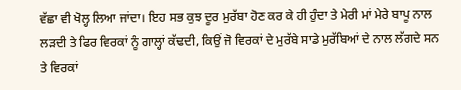ਵੱਛਾ ਵੀ ਖੋਲ੍ਹ ਲਿਆ ਜਾਂਦਾ। ਇਹ ਸਭ ਕੁਝ ਦੂਰ ਮੁਰੱਬਾ ਹੋਣ ਕਰ ਕੇ ਹੀ ਹੁੰਦਾ ਤੇ ਮੇਰੀ ਮਾਂ ਮੇਰੇ ਬਾਪੂ ਨਾਲ ਲੜਦੀ ਤੇ ਫਿਰ ਵਿਰਕਾਂ ਨੂੰ ਗਾਲ੍ਹਾਂ ਕੱਢਦੀ, ਕਿਉਂ ਜੋ ਵਿਰਕਾਂ ਦੇ ਮੁਰੱਬੇ ਸਾਡੇ ਮੁਰੱਬਿਆਂ ਦੇ ਨਾਲ ਲੱਗਦੇ ਸਨ ਤੇ ਵਿਰਕਾਂ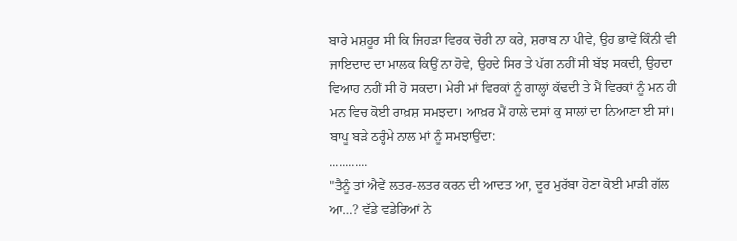ਬਾਰੇ ਮਸ਼ਹੂਰ ਸੀ ਕਿ ਜਿਹੜਾ ਵਿਰਕ ਚੋਰੀ ਨਾ ਕਰੇ, ਸ਼ਰਾਬ ਨਾ ਪੀਵੇ, ਉਹ ਭਾਵੇਂ ਕਿੰਨੀ ਵੀ ਜਾਇਦਾਦ ਦਾ ਮਾਲਕ ਕਿਉਂ ਨਾ ਹੋਵੇ, ਉਹਦੇ ਸਿਰ ਤੇ ਪੱਗ ਨਹੀਂ ਸੀ ਬੱਝ ਸਕਦੀ, ਉਹਦਾ ਵਿਆਹ ਨਹੀਂ ਸੀ ਹੋ ਸਕਦਾ। ਮੇਰੀ ਮਾਂ ਵਿਰਕਾਂ ਨੂੰ ਗਾਲ੍ਹਾਂ ਕੱਢਦੀ ਤੇ ਮੈਂ ਵਿਰਕਾਂ ਨੂੰ ਮਨ ਹੀ ਮਨ ਵਿਚ ਕੋਈ ਰਾਖ਼ਸ਼ ਸਮਝਦਾ। ਆਖ਼ਰ ਮੈਂ ਹਾਲੇ ਦਸਾਂ ਕੁ ਸਾਲਾਂ ਦਾ ਨਿਆਣਾ ਈ ਸਾਂ। ਬਾਪੂ ਬੜੇ ਠਰ੍ਹੰਮੇ ਨਾਲ ਮਾਂ ਨੂੰ ਸਮਝਾਉਂਦਾ:
............
"ਤੈਨੂੰ ਤਾਂ ਐਵੇਂ ਲਤਰ-ਲਤਰ ਕਰਨ ਦੀ ਆਦਤ ਆ, ਦੂਰ ਮੁਰੱਬਾ ਹੋਣਾ ਕੋਈ ਮਾੜੀ ਗੱਲ ਆ…? ਵੱਡੇ ਵਡੇਰਿਆਂ ਨੇ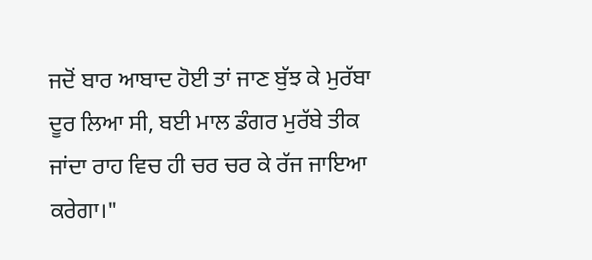ਜਦੋਂ ਬਾਰ ਆਬਾਦ ਹੋਈ ਤਾਂ ਜਾਣ ਬੁੱਝ ਕੇ ਮੁਰੱਬਾ ਦੂਰ ਲਿਆ ਸੀ, ਬਈ ਮਾਲ ਡੰਗਰ ਮੁਰੱਬੇ ਤੀਕ ਜਾਂਦਾ ਰਾਹ ਵਿਚ ਹੀ ਚਰ ਚਰ ਕੇ ਰੱਜ ਜਾਇਆ ਕਰੇਗਾ।"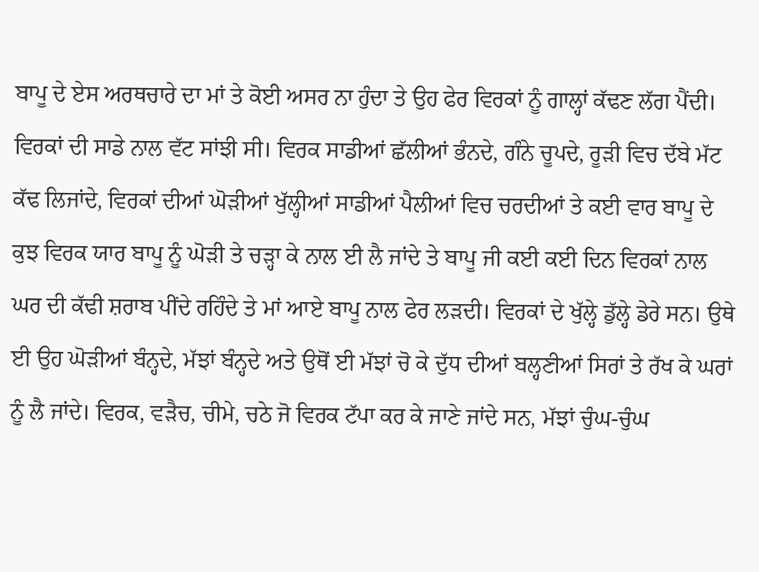ਬਾਪੂ ਦੇ ਏਸ ਅਰਥਚਾਰੇ ਦਾ ਮਾਂ ਤੇ ਕੋਈ ਅਸਰ ਨਾ ਹੁੰਦਾ ਤੇ ਉਹ ਫੇਰ ਵਿਰਕਾਂ ਨੂੰ ਗਾਲ੍ਹਾਂ ਕੱਢਣ ਲੱਗ ਪੈਂਦੀ। ਵਿਰਕਾਂ ਦੀ ਸਾਡੇ ਨਾਲ ਵੱਟ ਸਾਂਝੀ ਸੀ। ਵਿਰਕ ਸਾਡੀਆਂ ਛੱਲੀਆਂ ਭੰਨਦੇ, ਗੰਨੇ ਚੂਪਦੇ, ਰੂੜੀ ਵਿਚ ਦੱਬੇ ਮੱਟ ਕੱਢ ਲਿਜਾਂਦੇ, ਵਿਰਕਾਂ ਦੀਆਂ ਘੋੜੀਆਂ ਖੁੱਲ੍ਹੀਆਂ ਸਾਡੀਆਂ ਪੈਲੀਆਂ ਵਿਚ ਚਰਦੀਆਂ ਤੇ ਕਈ ਵਾਰ ਬਾਪੂ ਦੇ ਕੁਝ ਵਿਰਕ ਯਾਰ ਬਾਪੂ ਨੂੰ ਘੋੜੀ ਤੇ ਚੜ੍ਹਾ ਕੇ ਨਾਲ ਈ ਲੈ ਜਾਂਦੇ ਤੇ ਬਾਪੂ ਜੀ ਕਈ ਕਈ ਦਿਨ ਵਿਰਕਾਂ ਨਾਲ ਘਰ ਦੀ ਕੱਢੀ ਸ਼ਰਾਬ ਪੀਂਦੇ ਰਹਿੰਦੇ ਤੇ ਮਾਂ ਆਏ ਬਾਪੂ ਨਾਲ ਫੇਰ ਲੜਦੀ। ਵਿਰਕਾਂ ਦੇ ਖੁੱਲ੍ਹੇ ਡੁੱਲ੍ਹੇ ਡੇਰੇ ਸਨ। ਉਥੇ ਈ ਉਹ ਘੋੜੀਆਂ ਬੰਨ੍ਹਦੇ, ਮੱਝਾਂ ਬੰਨ੍ਹਦੇ ਅਤੇ ਉਥੋਂ ਈ ਮੱਝਾਂ ਚੋ ਕੇ ਦੁੱਧ ਦੀਆਂ ਬਲ੍ਹਣੀਆਂ ਸਿਰਾਂ ਤੇ ਰੱਖ ਕੇ ਘਰਾਂ ਨੂੰ ਲੈ ਜਾਂਦੇ। ਵਿਰਕ, ਵੜੈਚ, ਚੀਮੇ, ਚਠੇ ਜੋ ਵਿਰਕ ਟੱਪਾ ਕਰ ਕੇ ਜਾਣੇ ਜਾਂਦੇ ਸਨ, ਮੱਝਾਂ ਚੁੰਘ-ਚੁੰਘ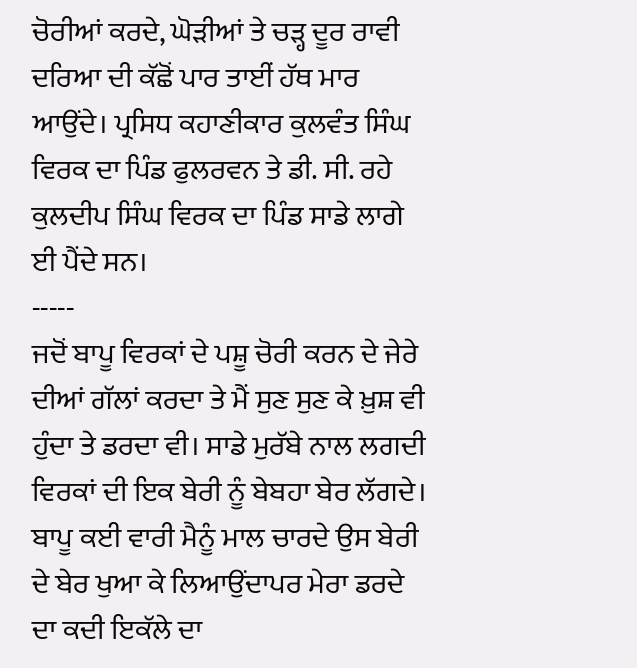ਚੋਰੀਆਂ ਕਰਦੇ, ਘੋੜੀਆਂ ਤੇ ਚੜ੍ਹ ਦੂਰ ਰਾਵੀ ਦਰਿਆ ਦੀ ਕੱਛੋਂ ਪਾਰ ਤਾਈਂ ਹੱਥ ਮਾਰ ਆਉਂਦੇ। ਪ੍ਰਸਿਧ ਕਹਾਣੀਕਾਰ ਕੁਲਵੰਤ ਸਿੰਘ ਵਿਰਕ ਦਾ ਪਿੰਡ ਫੁਲਰਵਨ ਤੇ ਡੀ. ਸੀ. ਰਹੇ ਕੁਲਦੀਪ ਸਿੰਘ ਵਿਰਕ ਦਾ ਪਿੰਡ ਸਾਡੇ ਲਾਗੇ ਈ ਪੈਂਦੇ ਸਨ।
-----
ਜਦੋਂ ਬਾਪੂ ਵਿਰਕਾਂ ਦੇ ਪਸ਼ੂ ਚੋਰੀ ਕਰਨ ਦੇ ਜੇਰੇ ਦੀਆਂ ਗੱਲਾਂ ਕਰਦਾ ਤੇ ਮੈਂ ਸੁਣ ਸੁਣ ਕੇ ਖ਼ੁਸ਼ ਵੀ ਹੁੰਦਾ ਤੇ ਡਰਦਾ ਵੀ। ਸਾਡੇ ਮੁਰੱਬੇ ਨਾਲ ਲਗਦੀ ਵਿਰਕਾਂ ਦੀ ਇਕ ਬੇਰੀ ਨੂੰ ਬੇਬਹਾ ਬੇਰ ਲੱਗਦੇ। ਬਾਪੂ ਕਈ ਵਾਰੀ ਮੈਨੂੰ ਮਾਲ ਚਾਰਦੇ ਉਸ ਬੇਰੀ ਦੇ ਬੇਰ ਖੁਆ ਕੇ ਲਿਆਉਂਦਾਪਰ ਮੇਰਾ ਡਰਦੇ ਦਾ ਕਦੀ ਇਕੱਲੇ ਦਾ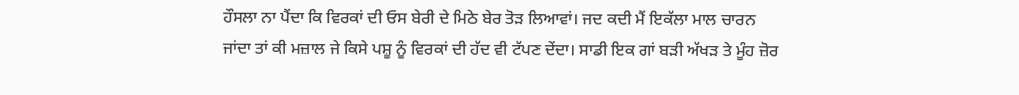ਹੌਸਲਾ ਨਾ ਪੈਂਦਾ ਕਿ ਵਿਰਕਾਂ ਦੀ ਓਸ ਬੇਰੀ ਦੇ ਮਿਠੇ ਬੇਰ ਤੋੜ ਲਿਆਵਾਂ। ਜਦ ਕਦੀ ਮੈਂ ਇਕੱਲਾ ਮਾਲ ਚਾਰਨ ਜਾਂਦਾ ਤਾਂ ਕੀ ਮਜ਼ਾਲ ਜੇ ਕਿਸੇ ਪਸ਼ੂ ਨੂੰ ਵਿਰਕਾਂ ਦੀ ਹੱਦ ਵੀ ਟੱਪਣ ਦੇਂਦਾ। ਸਾਡੀ ਇਕ ਗਾਂ ਬੜੀ ਅੱਖੜ ਤੇ ਮੂੰਹ ਜ਼ੋਰ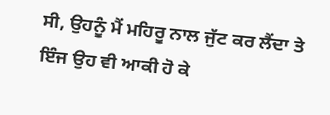ਸੀ, ਉਹਨੂੰ ਮੈਂ ਮਹਿਰੂ ਨਾਲ ਜੁੱਟ ਕਰ ਲੈਂਦਾ ਤੇ ਇੰਜ ਉਹ ਵੀ ਆਕੀ ਹੋ ਕੇ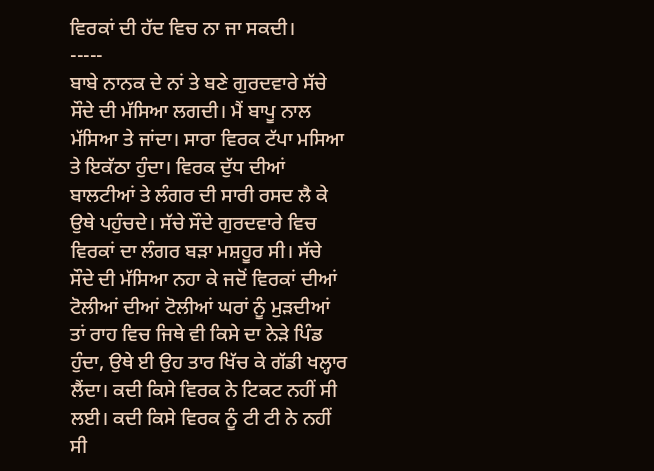ਵਿਰਕਾਂ ਦੀ ਹੱਦ ਵਿਚ ਨਾ ਜਾ ਸਕਦੀ।
-----
ਬਾਬੇ ਨਾਨਕ ਦੇ ਨਾਂ ਤੇ ਬਣੇ ਗੁਰਦਵਾਰੇ ਸੱਚੇ ਸੌਦੇ ਦੀ ਮੱਸਿਆ ਲਗਦੀ। ਮੈਂ ਬਾਪੂ ਨਾਲ ਮੱਸਿਆ ਤੇ ਜਾਂਦਾ। ਸਾਰਾ ਵਿਰਕ ਟੱਪਾ ਮਸਿਆ ਤੇ ਇਕੱਠਾ ਹੁੰਦਾ। ਵਿਰਕ ਦੁੱਧ ਦੀਆਂ ਬਾਲਟੀਆਂ ਤੇ ਲੰਗਰ ਦੀ ਸਾਰੀ ਰਸਦ ਲੈ ਕੇ ਉਥੇ ਪਹੁੰਚਦੇ। ਸੱਚੇ ਸੌਦੇ ਗੁਰਦਵਾਰੇ ਵਿਚ ਵਿਰਕਾਂ ਦਾ ਲੰਗਰ ਬੜਾ ਮਸ਼ਹੂਰ ਸੀ। ਸੱਚੇ ਸੌਦੇ ਦੀ ਮੱਸਿਆ ਨਹਾ ਕੇ ਜਦੋਂ ਵਿਰਕਾਂ ਦੀਆਂ ਟੋਲੀਆਂ ਦੀਆਂ ਟੋਲੀਆਂ ਘਰਾਂ ਨੂੰ ਮੁੜਦੀਆਂ ਤਾਂ ਰਾਹ ਵਿਚ ਜਿਥੇ ਵੀ ਕਿਸੇ ਦਾ ਨੇੜੇ ਪਿੰਡ ਹੁੰਦਾ, ਉਥੇ ਈ ਉਹ ਤਾਰ ਖਿੱਚ ਕੇ ਗੱਡੀ ਖਲ੍ਹਾਰ ਲੈਂਦਾ। ਕਦੀ ਕਿਸੇ ਵਿਰਕ ਨੇ ਟਿਕਟ ਨਹੀਂ ਸੀ ਲਈ। ਕਦੀ ਕਿਸੇ ਵਿਰਕ ਨੂੰ ਟੀ ਟੀ ਨੇ ਨਹੀਂ ਸੀ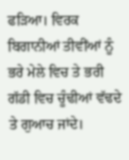ਫੜਿਆ। ਵਿਰਕ ਬਿਗਾਨੀਆਂ ਤੀਵੀਂਆਂ ਨੂੰ ਭਰੇ ਮੇਲੇ ਵਿਚ ਤੇ ਭਰੀ ਗੱਡੀ ਵਿਚ ਚੂੰਢੀਆਂ ਵੱਢਦੇ ਤੇ ਗੁਆਚ ਜਾਂਦੇ।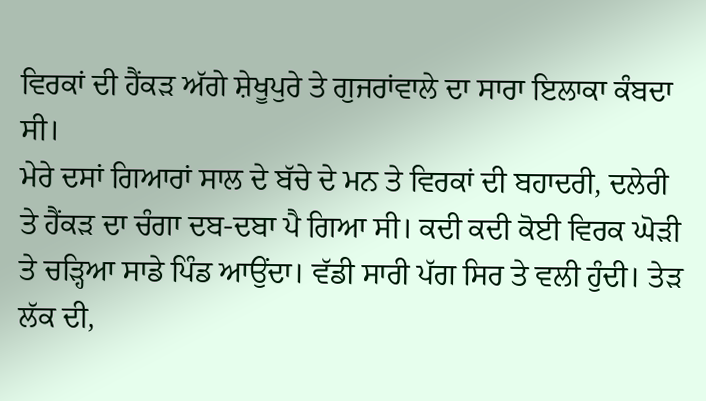ਵਿਰਕਾਂ ਦੀ ਹੈਂਕੜ ਅੱਗੇ ਸ਼ੇਖੂਪੁਰੇ ਤੇ ਗੁਜਰਾਂਵਾਲੇ ਦਾ ਸਾਰਾ ਇਲਾਕਾ ਕੰਬਦਾ ਸੀ।
ਮੇਰੇ ਦਸਾਂ ਗਿਆਰਾਂ ਸਾਲ ਦੇ ਬੱਚੇ ਦੇ ਮਨ ਤੇ ਵਿਰਕਾਂ ਦੀ ਬਹਾਦਰੀ, ਦਲੇਰੀ ਤੇ ਹੈਂਕੜ ਦਾ ਚੰਗਾ ਦਬ-ਦਬਾ ਪੈ ਗਿਆ ਸੀ। ਕਦੀ ਕਦੀ ਕੋਈ ਵਿਰਕ ਘੋੜੀ ਤੇ ਚੜ੍ਹਿਆ ਸਾਡੇ ਪਿੰਡ ਆਉਂਦਾ। ਵੱਡੀ ਸਾਰੀ ਪੱਗ ਸਿਰ ਤੇ ਵਲੀ ਹੁੰਦੀ। ਤੇੜ ਲੱਕ ਦੀ,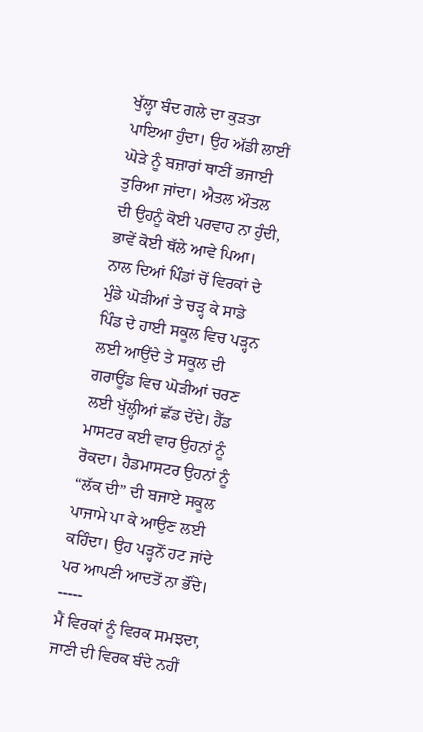ਖੁੱਲ੍ਹਾ ਬੰਦ ਗਲੇ ਦਾ ਕੁੜਤਾ ਪਾਇਆ ਹੁੰਦਾ। ਉਹ ਅੱਡੀ ਲਾਈਂ ਘੋੜੇ ਨੂੰ ਬਜ਼ਾਰਾਂ ਥਾਣੀਂ ਭਜਾਈ ਤੁਰਿਆ ਜਾਂਦਾ। ਐਤਲ ਔਤਲ ਦੀ ਉਹਨੂੰ ਕੋਈ ਪਰਵਾਹ ਨਾ ਹੁੰਦੀ, ਭਾਵੇਂ ਕੋਈ ਥੱਲੇ ਆਵੇ ਪਿਆ। ਨਾਲ ਦਿਆਂ ਪਿੰਡਾਂ ਚੋਂ ਵਿਰਕਾਂ ਦੇ ਮੁੰਡੇ ਘੋੜੀਆਂ ਤੇ ਚੜ੍ਹ ਕੇ ਸਾਡੇ ਪਿੰਡ ਦੇ ਹਾਈ ਸਕੂਲ ਵਿਚ ਪੜ੍ਹਨ ਲਈ ਆਉਂਦੇ ਤੇ ਸਕੂਲ ਦੀ ਗਰਾਊਂਡ ਵਿਚ ਘੋੜੀਆਂ ਚਰਣ ਲਈ ਖੁੱਲ੍ਹੀਆਂ ਛੱਡ ਦੇਂਦੇ। ਹੈੱਡ ਮਾਸਟਰ ਕਈ ਵਾਰ ਉਹਨਾਂ ਨੂੰ ਰੋਕਦਾ। ਹੈਡਮਾਸਟਰ ਉਹਨਾਂ ਨੂੰ “ਲੱਕ ਦੀ” ਦੀ ਬਜਾਏ ਸਕੂਲ ਪਾਜਾਮੇ ਪਾ ਕੇ ਆਉਣ ਲਈ ਕਹਿੰਦਾ। ਉਹ ਪੜ੍ਹਨੋਂ ਹਟ ਜਾਂਦੇ ਪਰ ਆਪਣੀ ਆਦਤੋਂ ਨਾ ਭੌਂਦੇ।
-----
ਮੈਂ ਵਿਰਕਾਂ ਨੂੰ ਵਿਰਕ ਸਮਝਦਾ, ਜਾਣੀ ਦੀ ਵਿਰਕ ਬੰਦੇ ਨਹੀਂ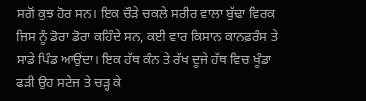ਸਗੋਂ ਕੁਝ ਹੋਰ ਸਨ। ਇਕ ਚੌੜੇ ਚਕਲੇ ਸਰੀਰ ਵਾਲਾ ਬੁੱਢਾ ਵਿਰਕ ਜਿਸ ਨੂੰ ਡੋਰਾ ਡੋਰਾ ਕਹਿੰਦੇ ਸਨ, ਕਈ ਵਾਰ ਕਿਸਾਨ ਕਾਨਫ਼ਰੰਸ ਤੇ ਸਾਡੇ ਪਿੰਡ ਆਉਂਦਾ। ਇਕ ਹੱਥ ਕੰਨ ਤੇ ਰੱਖ ਦੂਜੇ ਹੱਥ ਵਿਚ ਖੂੰਡਾ ਫੜੀ ਉਹ ਸਟੇਜ ਤੇ ਚੜ੍ਹ ਕੇ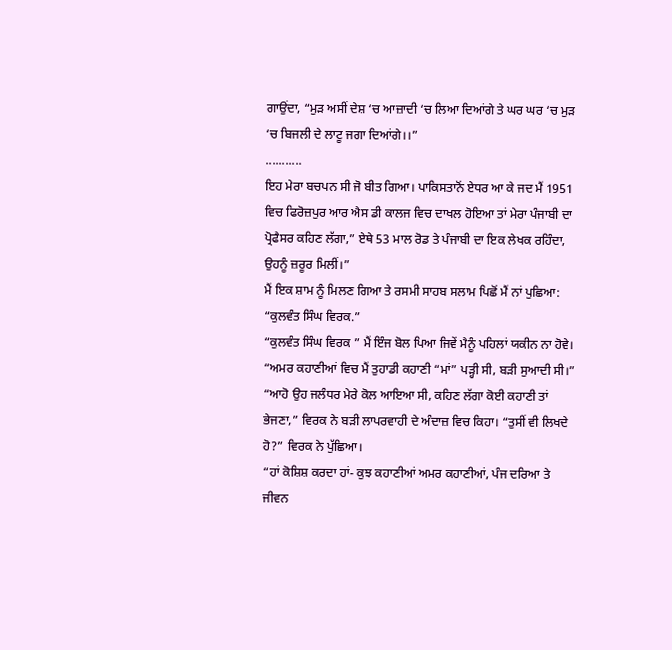ਗਾਉਂਦਾ, “ਮੁੜ ਅਸੀਂ ਦੇਸ਼ ‘ਚ ਆਜ਼ਾਦੀ ‘ਚ ਲਿਆ ਦਿਆਂਗੇ ਤੇ ਘਰ ਘਰ ‘ਚ ਮੁੜ ‘ਚ ਬਿਜਲੀ ਦੇ ਲਾਟੂ ਜਗਾ ਦਿਆਂਗੇ।।”
...........
ਇਹ ਮੇਰਾ ਬਚਪਨ ਸੀ ਜੋ ਬੀਤ ਗਿਆ। ਪਾਕਿਸਤਾਨੋਂ ਏਧਰ ਆ ਕੇ ਜਦ ਮੈਂ 1951 ਵਿਚ ਫਿਰੋਜ਼ਪੁਰ ਆਰ ਐਸ ਡੀ ਕਾਲਜ ਵਿਚ ਦਾਖਲ ਹੋਇਆ ਤਾਂ ਮੇਰਾ ਪੰਜਾਬੀ ਦਾ ਪ੍ਰੋਫੈਸਰ ਕਹਿਣ ਲੱਗਾ,” ਏਥੇ 53 ਮਾਲ ਰੋਡ ਤੇ ਪੰਜਾਬੀ ਦਾ ਇਕ ਲੇਖਕ ਰਹਿੰਦਾ, ਉਹਨੂੰ ਜ਼ਰੂਰ ਮਿਲੀਂ।”
ਮੈਂ ਇਕ ਸ਼ਾਮ ਨੂੰ ਮਿਲਣ ਗਿਆ ਤੇ ਰਸਮੀ ਸਾਹਬ ਸਲਾਮ ਪਿਛੋਂ ਮੈਂ ਨਾਂ ਪੁਛਿਆ:
“ਕੁਲਵੰਤ ਸਿੰਘ ਵਿਰਕ.”
“ਕੁਲਵੰਤ ਸਿੰਘ ਵਿਰਕ ” ਮੈਂ ਇੰਜ ਬੋਲ ਪਿਆ ਜਿਵੇਂ ਮੈਨੂੰ ਪਹਿਲਾਂ ਯਕੀਨ ਨਾ ਹੋਵੇ।
“ਅਮਰ ਕਹਾਣੀਆਂ ਵਿਚ ਮੈਂ ਤੁਹਾਡੀ ਕਹਾਣੀ “ਮਾਂ” ਪੜ੍ਹੀ ਸੀ, ਬੜੀ ਸੁਆਦੀ ਸੀ।”
“ਆਹੋ ਉਹ ਜਲੰਧਰ ਮੇਰੇ ਕੋਲ ਆਇਆ ਸੀ, ਕਹਿਣ ਲੱਗਾ ਕੋਈ ਕਹਾਣੀ ਤਾਂ ਭੇਜਣਾ,” ਵਿਰਕ ਨੇ ਬੜੀ ਲਾਪਰਵਾਹੀ ਦੇ ਅੰਦਾਜ਼ ਵਿਚ ਕਿਹਾ। “ਤੁਸੀਂ ਵੀ ਲਿਖਦੇ ਹੋ?” ਵਿਰਕ ਨੇ ਪੁੱਛਿਆ।
“ਹਾਂ ਕੋਸ਼ਿਸ਼ ਕਰਦਾ ਹਾਂ- ਕੁਝ ਕਹਾਣੀਆਂ ਅਮਰ ਕਹਾਣੀਆਂ, ਪੰਜ ਦਰਿਆ ਤੇ ਜੀਵਨ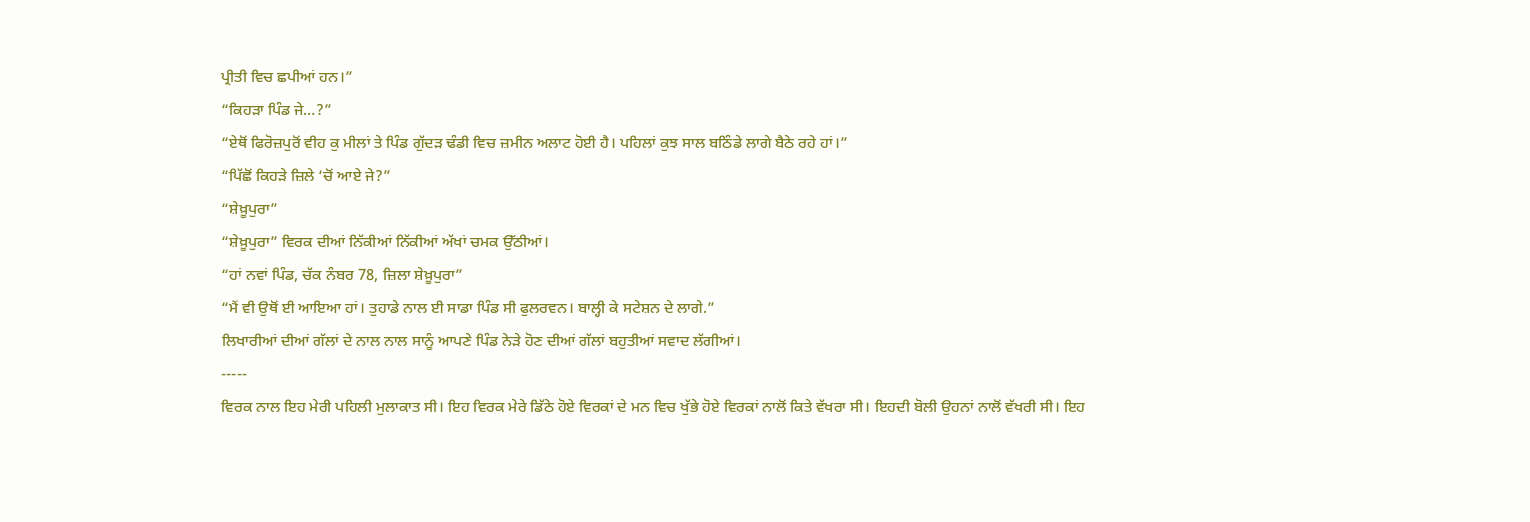ਪ੍ਰੀਤੀ ਵਿਚ ਛਪੀਆਂ ਹਨ।”
“ਕਿਹੜਾ ਪਿੰਡ ਜੇ…?”
“ਏਥੋਂ ਫਿਰੋਜ਼ਪੁਰੋਂ ਵੀਹ ਕੁ ਮੀਲਾਂ ਤੇ ਪਿੰਡ ਗੁੱਦੜ ਢੰਡੀ ਵਿਚ ਜ਼ਮੀਨ ਅਲਾਟ ਹੋਈ ਹੈ। ਪਹਿਲਾਂ ਕੁਝ ਸਾਲ ਬਠਿੰਡੇ ਲਾਗੇ ਬੈਠੇ ਰਹੇ ਹਾਂ।”
“ਪਿੱਛੋਂ ਕਿਹੜੇ ਜ਼ਿਲੇ ‘ਚੋਂ ਆਏ ਜੇ?”
“ਸ਼ੇਖ਼ੂਪੁਰਾ”
“ਸ਼ੇਖ਼ੂਪੁਰਾ” ਵਿਰਕ ਦੀਆਂ ਨਿੱਕੀਆਂ ਨਿੱਕੀਆਂ ਅੱਖਾਂ ਚਮਕ ਉੱਠੀਆਂ।
“ਹਾਂ ਨਵਾਂ ਪਿੰਡ, ਚੱਕ ਨੰਬਰ 78, ਜ਼ਿਲਾ ਸ਼ੇਖ਼ੂਪੁਰਾ”
“ਮੈਂ ਵੀ ਉਥੋਂ ਈ ਆਇਆ ਹਾਂ। ਤੁਹਾਡੇ ਨਾਲ ਈ ਸਾਡਾ ਪਿੰਡ ਸੀ ਫੁਲਰਵਨ। ਬਾਲ੍ਹੀ ਕੇ ਸਟੇਸ਼ਨ ਦੇ ਲਾਗੇ.”
ਲਿਖਾਰੀਆਂ ਦੀਆਂ ਗੱਲਾਂ ਦੇ ਨਾਲ ਨਾਲ ਸਾਨੂੰ ਆਪਣੇ ਪਿੰਡ ਨੇੜੇ ਹੋਣ ਦੀਆਂ ਗੱਲਾਂ ਬਹੁਤੀਆਂ ਸਵਾਦ ਲੱਗੀਆਂ।
-----
ਵਿਰਕ ਨਾਲ ਇਹ ਮੇਰੀ ਪਹਿਲੀ ਮੁਲਾਕਾਤ ਸੀ। ਇਹ ਵਿਰਕ ਮੇਰੇ ਡਿੱਠੇ ਹੋਏ ਵਿਰਕਾਂ ਦੇ ਮਨ ਵਿਚ ਖੁੱਭੇ ਹੋਏ ਵਿਰਕਾਂ ਨਾਲੋਂ ਕਿਤੇ ਵੱਖਰਾ ਸੀ। ਇਹਦੀ ਬੋਲੀ ਉਹਨਾਂ ਨਾਲੋਂ ਵੱਖਰੀ ਸੀ। ਇਹ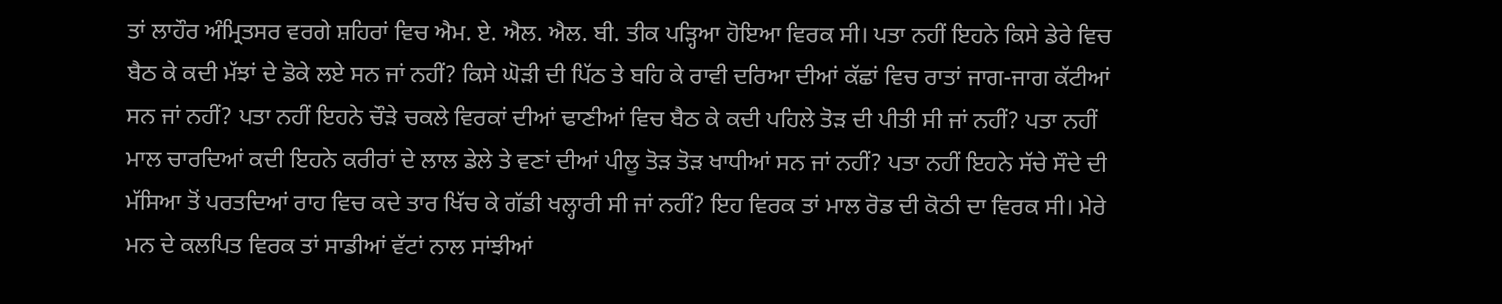ਤਾਂ ਲਾਹੌਰ ਅੰਮ੍ਰਿਤਸਰ ਵਰਗੇ ਸ਼ਹਿਰਾਂ ਵਿਚ ਐਮ. ਏ. ਐਲ. ਐਲ. ਬੀ. ਤੀਕ ਪੜ੍ਹਿਆ ਹੋਇਆ ਵਿਰਕ ਸੀ। ਪਤਾ ਨਹੀਂ ਇਹਨੇ ਕਿਸੇ ਡੇਰੇ ਵਿਚ ਬੈਠ ਕੇ ਕਦੀ ਮੱਝਾਂ ਦੇ ਡੋਕੇ ਲਏ ਸਨ ਜਾਂ ਨਹੀਂ? ਕਿਸੇ ਘੋੜੀ ਦੀ ਪਿੱਠ ਤੇ ਬਹਿ ਕੇ ਰਾਵੀ ਦਰਿਆ ਦੀਆਂ ਕੱਛਾਂ ਵਿਚ ਰਾਤਾਂ ਜਾਗ-ਜਾਗ ਕੱਟੀਆਂ ਸਨ ਜਾਂ ਨਹੀਂ? ਪਤਾ ਨਹੀਂ ਇਹਨੇ ਚੌੜੇ ਚਕਲੇ ਵਿਰਕਾਂ ਦੀਆਂ ਢਾਣੀਆਂ ਵਿਚ ਬੈਠ ਕੇ ਕਦੀ ਪਹਿਲੇ ਤੋੜ ਦੀ ਪੀਤੀ ਸੀ ਜਾਂ ਨਹੀਂ? ਪਤਾ ਨਹੀਂ ਮਾਲ ਚਾਰਦਿਆਂ ਕਦੀ ਇਹਨੇ ਕਰੀਰਾਂ ਦੇ ਲਾਲ ਡੇਲੇ ਤੇ ਵਣਾਂ ਦੀਆਂ ਪੀਲੂ ਤੋੜ ਤੋੜ ਖਾਧੀਆਂ ਸਨ ਜਾਂ ਨਹੀਂ? ਪਤਾ ਨਹੀਂ ਇਹਨੇ ਸੱਚੇ ਸੌਦੇ ਦੀ ਮੱਸਿਆ ਤੋਂ ਪਰਤਦਿਆਂ ਰਾਹ ਵਿਚ ਕਦੇ ਤਾਰ ਖਿੱਚ ਕੇ ਗੱਡੀ ਖਲ੍ਹਾਰੀ ਸੀ ਜਾਂ ਨਹੀਂ? ਇਹ ਵਿਰਕ ਤਾਂ ਮਾਲ ਰੋਡ ਦੀ ਕੋਠੀ ਦਾ ਵਿਰਕ ਸੀ। ਮੇਰੇ ਮਨ ਦੇ ਕਲਪਿਤ ਵਿਰਕ ਤਾਂ ਸਾਡੀਆਂ ਵੱਟਾਂ ਨਾਲ ਸਾਂਝੀਆਂ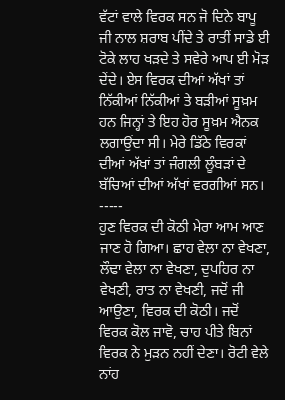ਵੱਟਾਂ ਵਾਲੇ ਵਿਰਕ ਸਨ ਜੋ ਦਿਨੇ ਬਾਪੂ ਜੀ ਨਾਲ ਸ਼ਰਾਬ ਪੀਂਦੇ ਤੇ ਰਾਤੀਂ ਸਾਡੇ ਈ ਟੋਕੇ ਲਾਹ ਖੜਦੇ ਤੇ ਸਵੇਰੇ ਆਪ ਈ ਮੋੜ ਦੇਂਦੇ। ਏਸ ਵਿਰਕ ਦੀਆਂ ਅੱਖਾਂ ਤਾਂ ਨਿੱਕੀਆਂ ਨਿੱਕੀਆਂ ਤੇ ਬੜੀਆਂ ਸੂਖ਼ਮ ਹਨ ਜਿਨ੍ਹਾਂ ਤੇ ਇਹ ਹੋਰ ਸੂਖ਼ਮ ਐਨਕ ਲਗਾਉਂਦਾ ਸੀ। ਮੇਰੇ ਡਿੱਠੇ ਵਿਰਕਾਂ ਦੀਆਂ ਅੱਖਾਂ ਤਾਂ ਜੰਗਲੀ ਲੂੰਬੜਾਂ ਦੇ ਬੱਚਿਆਂ ਦੀਆਂ ਅੱਖਾਂ ਵਰਗੀਆਂ ਸਨ।
-----
ਹੁਣ ਵਿਰਕ ਦੀ ਕੋਠੀ ਮੇਰਾ ਆਮ ਆਣ ਜਾਣ ਹੋ ਗਿਆ। ਛਾਹ ਵੇਲਾ ਨਾ ਵੇਖਣਾ, ਲੌਢਾ ਵੇਲਾ ਨਾ ਵੇਖਣਾ, ਦੁਪਹਿਰ ਨਾ ਵੇਖਣੀ, ਰਾਤ ਨਾ ਵੇਖਣੀ, ਜਦੋਂ ਜੀ ਆਉਣਾ, ਵਿਰਕ ਦੀ ਕੋਠੀ। ਜਦੋਂ ਵਿਰਕ ਕੋਲ ਜਾਵੋ, ਚਾਹ ਪੀਤੇ ਬਿਨਾਂ ਵਿਰਕ ਨੇ ਮੁੜਨ ਨਹੀਂ ਦੇਣਾ। ਰੋਟੀ ਵੇਲੇ ਨਾਂਹ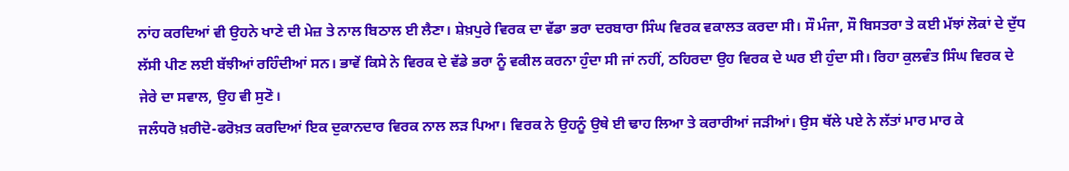ਨਾਂਹ ਕਰਦਿਆਂ ਵੀ ਉਹਨੇ ਖਾਣੇ ਦੀ ਮੇਜ਼ ਤੇ ਨਾਲ ਬਿਠਾਲ ਈ ਲੈਣਾ। ਸ਼ੇਖ਼ਪੁਰੇ ਵਿਰਕ ਦਾ ਵੱਡਾ ਭਰਾ ਦਰਬਾਰਾ ਸਿੰਘ ਵਿਰਕ ਵਕਾਲਤ ਕਰਦਾ ਸੀ। ਸੌ ਮੰਜਾ, ਸੌ ਬਿਸਤਰਾ ਤੇ ਕਈ ਮੱਝਾਂ ਲੋਕਾਂ ਦੇ ਦੁੱਧ ਲੱਸੀ ਪੀਣ ਲਈ ਬੱਝੀਆਂ ਰਹਿੰਦੀਆਂ ਸਨ। ਭਾਵੇਂ ਕਿਸੇ ਨੇ ਵਿਰਕ ਦੇ ਵੱਡੇ ਭਰਾ ਨੂੰ ਵਕੀਲ ਕਰਨਾ ਹੁੰਦਾ ਸੀ ਜਾਂ ਨਹੀਂ, ਠਹਿਰਦਾ ਉਹ ਵਿਰਕ ਦੇ ਘਰ ਈ ਹੁੰਦਾ ਸੀ। ਰਿਹਾ ਕੁਲਵੰਤ ਸਿੰਘ ਵਿਰਕ ਦੇ ਜੇਰੇ ਦਾ ਸਵਾਲ, ਉਹ ਵੀ ਸੁਣੋ।
ਜਲੰਧਰੋ ਖ਼ਰੀਦੋ-ਫਰੋਖ਼ਤ ਕਰਦਿਆਂ ਇਕ ਦੁਕਾਨਦਾਰ ਵਿਰਕ ਨਾਲ ਲੜ ਪਿਆ। ਵਿਰਕ ਨੇ ਉਹਨੂੰ ਉਥੇ ਈ ਢਾਹ ਲਿਆ ਤੇ ਕਰਾਰੀਆਂ ਜੜੀਆਂ। ਉਸ ਥੱਲੇ ਪਏ ਨੇ ਲੱਤਾਂ ਮਾਰ ਮਾਰ ਕੇ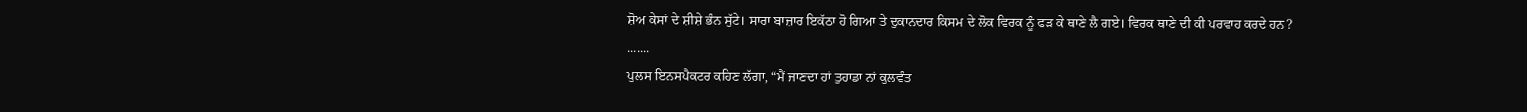ਸ਼ੋਅ ਕੇਸਾਂ ਦੇ ਸ਼ੀਸ਼ੇ ਭੰਨ ਸੁੱਟੇ। ਸਾਰਾ ਬਾਜ਼ਾਰ ਇਕੱਠਾ ਹੋ ਗਿਆ ਤੇ ਦੁਕਾਨਦਾਰ ਕਿਸਮ ਦੇ ਲੋਕ ਵਿਰਕ ਨੂੰ ਫੜ ਕੇ ਥਾਣੇ ਲੈ ਗਏ। ਵਿਰਕ ਥਾਣੇ ਦੀ ਕੀ ਪਰਵਾਹ ਕਰਦੇ ਹਨ?
.......
ਪੁਲਸ ਇਨਸਪੈਕਟਰ ਕਹਿਣ ਲੱਗਾ, “ਮੈਂ ਜਾਣਦਾ ਹਾਂ ਤੁਹਾਡਾ ਨਾਂ ਕੁਲਵੰਤ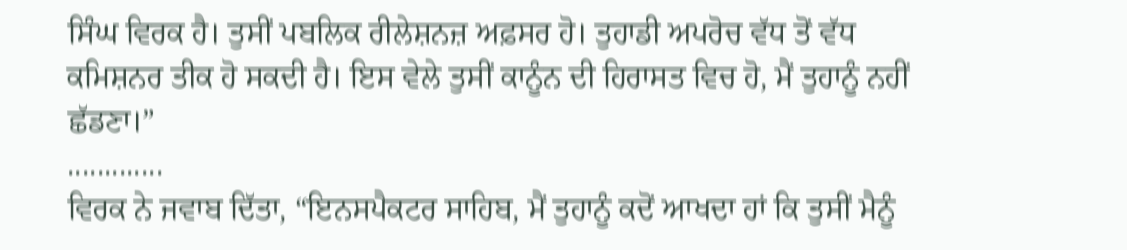ਸਿੰਘ ਵਿਰਕ ਹੈ। ਤੁਸੀਂ ਪਬਲਿਕ ਰੀਲੇਸ਼ਨਜ਼ ਅਫ਼ਸਰ ਹੋ। ਤੁਹਾਡੀ ਅਪਰੋਚ ਵੱਧ ਤੋਂ ਵੱਧ ਕਮਿਸ਼ਨਰ ਤੀਕ ਹੋ ਸਕਦੀ ਹੈ। ਇਸ ਵੇਲੇ ਤੁਸੀਂ ਕਾਨੂੰਨ ਦੀ ਹਿਰਾਸਤ ਵਿਚ ਹੋ, ਮੈਂ ਤੁਹਾਨੂੰ ਨਹੀਂ ਛੱਡਣਾ।”
.............
ਵਿਰਕ ਨੇ ਜਵਾਬ ਦਿੱਤਾ, “ਇਨਸਪੈਕਟਰ ਸਾਹਿਬ, ਮੈਂ ਤੁਹਾਨੂੰ ਕਦੋਂ ਆਖਦਾ ਹਾਂ ਕਿ ਤੁਸੀਂ ਮੈਨੂੰ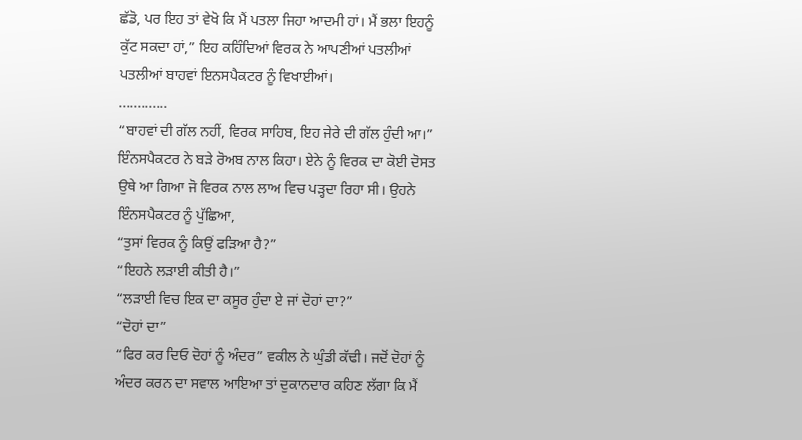ਛੱਡੋ, ਪਰ ਇਹ ਤਾਂ ਵੇਖੋ ਕਿ ਮੈਂ ਪਤਲਾ ਜਿਹਾ ਆਦਮੀ ਹਾਂ। ਮੈਂ ਭਲਾ ਇਹਨੂੰ ਕੁੱਟ ਸਕਦਾ ਹਾਂ,” ਇਹ ਕਹਿੰਦਿਆਂ ਵਿਰਕ ਨੇ ਆਪਣੀਆਂ ਪਤਲੀਆਂ ਪਤਲੀਆਂ ਬਾਹਵਾਂ ਇਨਸਪੈਕਟਰ ਨੂੰ ਵਿਖਾਈਆਂ।
.............
“ਬਾਹਵਾਂ ਦੀ ਗੱਲ ਨਹੀਂ, ਵਿਰਕ ਸਾਹਿਬ, ਇਹ ਜੇਰੇ ਦੀ ਗੱਲ ਹੁੰਦੀ ਆ।” ਇੰਨਸਪੈਕਟਰ ਨੇ ਬੜੇ ਰੋਅਬ ਨਾਲ ਕਿਹਾ। ਏਨੇ ਨੂੰ ਵਿਰਕ ਦਾ ਕੋਈ ਦੋਸਤ ਉਥੇ ਆ ਗਿਆ ਜੋ ਵਿਰਕ ਨਾਲ ਲਾਅ ਵਿਚ ਪੜ੍ਹਦਾ ਰਿਹਾ ਸੀ। ਉਹਨੇ ਇੰਨਸਪੈਕਟਰ ਨੂੰ ਪੁੱਛਿਆ,
“ਤੁਸਾਂ ਵਿਰਕ ਨੂੰ ਕਿਉਂ ਫੜਿਆ ਹੈ?”
“ਇਹਨੇ ਲੜਾਈ ਕੀਤੀ ਹੈ।”
“ਲੜਾਈ ਵਿਚ ਇਕ ਦਾ ਕਸੂਰ ਹੁੰਦਾ ਏ ਜਾਂ ਦੋਹਾਂ ਦਾ?”
“ਦੋਹਾਂ ਦਾ”
“ਫਿਰ ਕਰ ਦਿਓ ਦੋਹਾਂ ਨੂੰ ਅੰਦਰ” ਵਕੀਲ ਨੇ ਘੁੰਡੀ ਕੱਢੀ। ਜਦੋਂ ਦੋਹਾਂ ਨੂੰ ਅੰਦਰ ਕਰਨ ਦਾ ਸਵਾਲ ਆਇਆ ਤਾਂ ਦੁਕਾਨਦਾਰ ਕਹਿਣ ਲੱਗਾ ਕਿ ਮੈਂ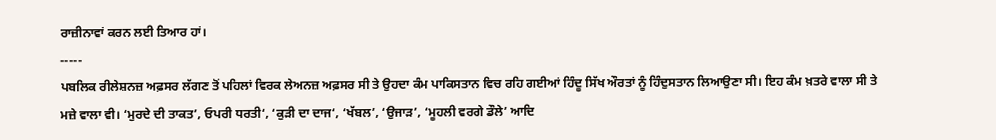ਰਾਜ਼ੀਨਾਵਾਂ ਕਰਨ ਲਈ ਤਿਆਰ ਹਾਂ।
-----
ਪਬਲਿਕ ਰੀਲੇਸ਼ਨਜ਼ ਅਫ਼ਸਰ ਲੱਗਣ ਤੋਂ ਪਹਿਲਾਂ ਵਿਰਕ ਲੇਅਨਜ਼ ਅਫ਼ਸਰ ਸੀ ਤੇ ਉਹਦਾ ਕੰਮ ਪਾਕਿਸਤਾਨ ਵਿਚ ਰਹਿ ਗਈਆਂ ਹਿੰਦੂ ਸਿੱਖ ਔਰਤਾਂ ਨੂੰ ਹਿੰਦੁਸਤਾਨ ਲਿਆਉਣਾ ਸੀ। ਇਹ ਕੰਮ ਖ਼ਤਰੇ ਵਾਲਾ ਸੀ ਤੇ ਮਜ਼ੇ ਵਾਲਾ ਵੀ। ‘ਮੁਰਦੇ ਦੀ ਤਾਕਤ’, ਓਪਰੀ ਧਰਤੀ‘, ‘ਕੁੜੀ ਦਾ ਦਾਜ‘, ‘ਖੱਬਲ’, ‘ਉਜਾੜ’, ‘ਮੂਹਲੀ ਵਰਗੇ ਡੌਲੇ’ ਆਦਿ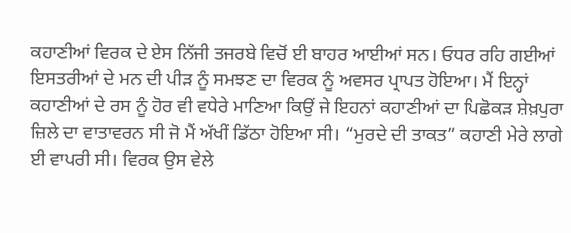ਕਹਾਣੀਆਂ ਵਿਰਕ ਦੇ ਏਸ ਨਿੱਜੀ ਤਜਰਬੇ ਵਿਚੋਂ ਈ ਬਾਹਰ ਆਈਆਂ ਸਨ। ਓਧਰ ਰਹਿ ਗਈਆਂ ਇਸਤਰੀਆਂ ਦੇ ਮਨ ਦੀ ਪੀੜ ਨੂੰ ਸਮਝਣ ਦਾ ਵਿਰਕ ਨੂੰ ਅਵਸਰ ਪ੍ਰਾਪਤ ਹੋਇਆ। ਮੈਂ ਇਨ੍ਹਾਂ ਕਹਾਣੀਆਂ ਦੇ ਰਸ ਨੂੰ ਹੋਰ ਵੀ ਵਧੇਰੇ ਮਾਣਿਆ ਕਿਉਂ ਜੇ ਇਹਨਾਂ ਕਹਾਣੀਆਂ ਦਾ ਪਿਛੋਕੜ ਸ਼ੇਖ਼ਪੁਰਾ ਜ਼ਿਲੇ ਦਾ ਵਾਤਾਵਰਨ ਸੀ ਜੋ ਮੈਂ ਅੱਖੀਂ ਡਿੱਠਾ ਹੋਇਆ ਸੀ। “ਮੁਰਦੇ ਦੀ ਤਾਕਤ” ਕਹਾਣੀ ਮੇਰੇ ਲਾਗੇ ਈ ਵਾਪਰੀ ਸੀ। ਵਿਰਕ ਉਸ ਵੇਲੇ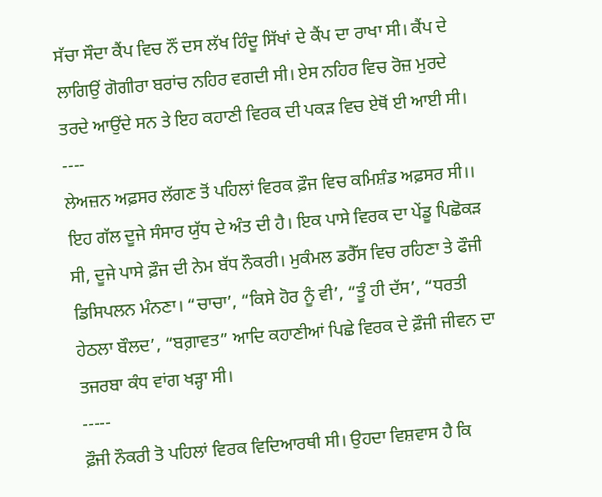ਸੱਚਾ ਸੌਦਾ ਕੈਂਪ ਵਿਚ ਨੌਂ ਦਸ ਲੱਖ ਹਿੰਦੂ ਸਿੱਖਾਂ ਦੇ ਕੈਂਪ ਦਾ ਰਾਖਾ ਸੀ। ਕੈਂਪ ਦੇ ਲਾਗਿਉਂ ਗੋਗੀਰਾ ਬਰਾਂਚ ਨਹਿਰ ਵਗਦੀ ਸੀ। ਏਸ ਨਹਿਰ ਵਿਚ ਰੋਜ਼ ਮੁਰਦੇ ਤਰਦੇ ਆਉਂਦੇ ਸਨ ਤੇ ਇਹ ਕਹਾਣੀ ਵਿਰਕ ਦੀ ਪਕੜ ਵਿਚ ਏਥੋਂ ਈ ਆਈ ਸੀ।
----
ਲੇਅਜ਼ਨ ਅਫ਼ਸਰ ਲੱਗਣ ਤੋਂ ਪਹਿਲਾਂ ਵਿਰਕ ਫ਼ੌਜ ਵਿਚ ਕਮਿਸ਼ੰਡ ਅਫ਼ਸਰ ਸੀ।। ਇਹ ਗੱਲ ਦੂਜੇ ਸੰਸਾਰ ਯੁੱਧ ਦੇ ਅੰਤ ਦੀ ਹੈ। ਇਕ ਪਾਸੇ ਵਿਰਕ ਦਾ ਪੇਂਡੂ ਪਿਛੋਕੜ ਸੀ, ਦੂਜੇ ਪਾਸੇ ਫ਼ੌਜ ਦੀ ਨੇਮ ਬੱਧ ਨੌਕਰੀ। ਮੁਕੰਮਲ ਡਰੈੱਸ ਵਿਚ ਰਹਿਣਾ ਤੇ ਫੌਜੀ ਡਿਸਿਪਲਨ ਮੰਨਣਾ। “ਚਾਚਾ’, “ਕਿਸੇ ਹੋਰ ਨੂੰ ਵੀ’, “ਤੂੰ ਹੀ ਦੱਸ’, “ਧਰਤੀ ਹੇਠਲਾ ਬੌਲਦ’, “ਬਗ਼ਾਵਤ” ਆਦਿ ਕਹਾਣੀਆਂ ਪਿਛੇ ਵਿਰਕ ਦੇ ਫ਼ੌਜੀ ਜੀਵਨ ਦਾ ਤਜਰਬਾ ਕੰਧ ਵਾਂਗ ਖੜ੍ਹਾ ਸੀ।
-----
ਫ਼ੌਜੀ ਨੌਕਰੀ ਤੋ ਪਹਿਲਾਂ ਵਿਰਕ ਵਿਦਿਆਰਥੀ ਸੀ। ਉਹਦਾ ਵਿਸ਼ਵਾਸ ਹੈ ਕਿ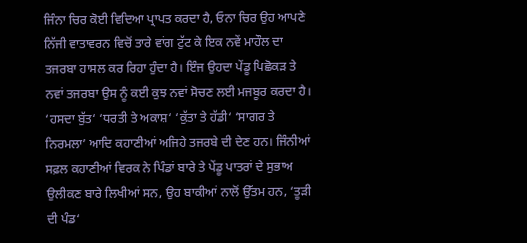ਜਿੰਨਾ ਚਿਰ ਕੋਈ ਵਿਦਿਆ ਪ੍ਰਾਪਤ ਕਰਦਾ ਹੈ, ਓਨਾ ਚਿਰ ਉਹ ਆਪਣੇ ਨਿੱਜੀ ਵਾਤਾਵਰਨ ਵਿਚੋਂ ਤਾਰੇ ਵਾਂਗ ਟੁੱਟ ਕੇ ਇਕ ਨਵੇਂ ਮਾਹੌਲ ਦਾ ਤਜਰਬਾ ਹਾਸਲ ਕਰ ਰਿਹਾ ਹੁੰਦਾ ਹੈ। ਇੰਜ ਉਹਦਾ ਪੇਂਡੂ ਪਿਛੋਕੜ ਤੇ ਨਵਾਂ ਤਜਰਬਾ ਉਸ ਨੂੰ ਕਈ ਕੁਝ ਨਵਾਂ ਸੋਚਣ ਲਈ ਮਜਬੂਰ ਕਰਦਾ ਹੈ। ‘ਹਸਦਾ ਬੁੱਤ‘ ‘ਧਰਤੀ ਤੇ ਅਕਾਸ਼‘ ‘ਕੁੱਤਾ ਤੇ ਹੱਡੀ‘ ‘ਸਾਗਰ ਤੇ ਨਿਰਮਲਾ’ ਆਦਿ ਕਹਾਣੀਆਂ ਅਜਿਹੇ ਤਜਰਬੇ ਦੀ ਦੇਣ ਹਨ। ਜਿੰਨੀਆਂ ਸਫ਼ਲ ਕਹਾਣੀਆਂ ਵਿਰਕ ਨੇ ਪਿੰਡਾਂ ਬਾਰੇ ਤੇ ਪੇਂਡੂ ਪਾਤਰਾਂ ਦੇ ਸੁਭਾਅ ਉਲੀਕਣ ਬਾਰੇ ਲਿਖੀਆਂ ਸਨ, ਉਹ ਬਾਕੀਆਂ ਨਾਲੋਂ ਉੱਤਮ ਹਨ, ‘ਤੂੜੀ ਦੀ ਪੰਡ‘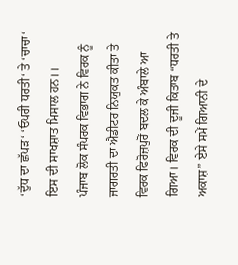‘ਦੁੱਧ ਦਾ ਛੱਪੜ‘ ‘ਓਪਰੀ ਧਰਤੀ‘ ਤੇ ‘ਚਾਚਾ‘ ਇਸ ਦੀ ਸਾਖਸ਼ਾਤ ਮਿਸਾਲ ਹਨ।।
ਪੰਜਾਬ ਲੋਕ ਸੰਪਰਕ ਵਿਭਾਗ ਨੇ ਵਿਰਕ ਨੂੰ ਜਾਗਰਤੀ ਦਾ ਐਡੀਟਰ ਨਿਯੁਕਤ ਕੀਤਾ ਤੇ ਵਿਰਕ ਫਿਰੋਜ਼ਪੁਰੋਂ ਬਦਲ ਕੇ ਅੰਬਾਲੇ ਆ ਗਿਆ। ਵਿਰਕ ਦੀ ਦੂਜੀ ਕਿਤਾਬ “ਧਰਤੀ ਤੇ ਅਕਾਸ਼” ਏਸੇ ਸਮੇਂ ਗਿਆਨੀ ਦੇ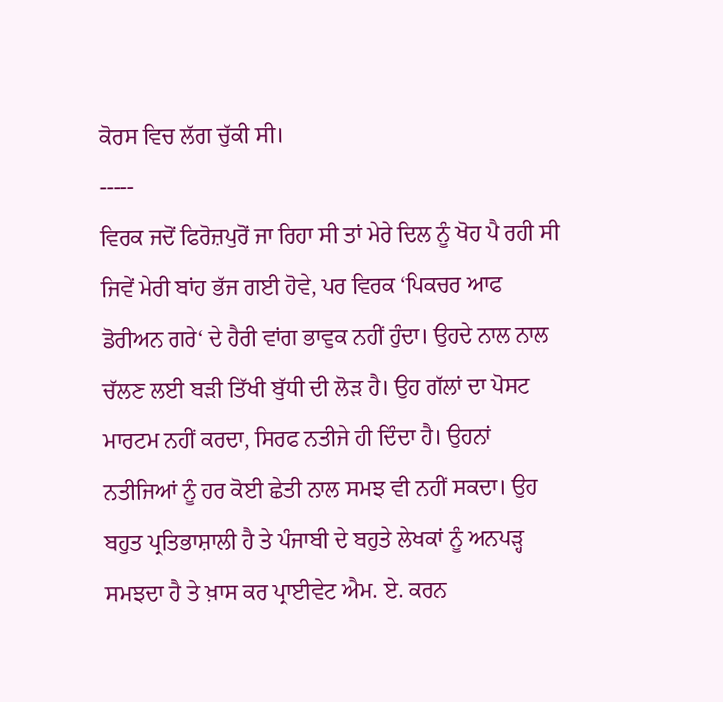ਕੋਰਸ ਵਿਚ ਲੱਗ ਚੁੱਕੀ ਸੀ।
-----
ਵਿਰਕ ਜਦੋਂ ਫਿਰੋਜ਼ਪੁਰੋਂ ਜਾ ਰਿਹਾ ਸੀ ਤਾਂ ਮੇਰੇ ਦਿਲ ਨੂੰ ਖੋਹ ਪੈ ਰਹੀ ਸੀ ਜਿਵੇਂ ਮੇਰੀ ਬਾਂਹ ਭੱਜ ਗਈ ਹੋਵੇ, ਪਰ ਵਿਰਕ ‘ਪਿਕਚਰ ਆਫ ਡੋਰੀਅਨ ਗਰੇ‘ ਦੇ ਹੈਰੀ ਵਾਂਗ ਭਾਵੁਕ ਨਹੀਂ ਹੁੰਦਾ। ਉਹਦੇ ਨਾਲ ਨਾਲ ਚੱਲਣ ਲਈ ਬੜੀ ਤਿੱਖੀ ਬੁੱਧੀ ਦੀ ਲੋੜ ਹੈ। ਉਹ ਗੱਲਾਂ ਦਾ ਪੋਸਟ ਮਾਰਟਮ ਨਹੀਂ ਕਰਦਾ, ਸਿਰਫ ਨਤੀਜੇ ਹੀ ਦਿੰਦਾ ਹੈ। ਉਹਨਾਂ ਨਤੀਜਿਆਂ ਨੂੰ ਹਰ ਕੋਈ ਛੇਤੀ ਨਾਲ ਸਮਝ ਵੀ ਨਹੀਂ ਸਕਦਾ। ਉਹ ਬਹੁਤ ਪ੍ਰਤਿਭਾਸ਼ਾਲੀ ਹੈ ਤੇ ਪੰਜਾਬੀ ਦੇ ਬਹੁਤੇ ਲੇਖਕਾਂ ਨੂੰ ਅਨਪੜ੍ਹ ਸਮਝਦਾ ਹੈ ਤੇ ਖ਼ਾਸ ਕਰ ਪ੍ਰਾਈਵੇਟ ਐਮ. ਏ. ਕਰਨ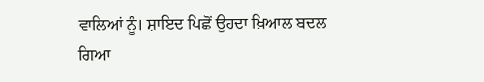ਵਾਲਿਆਂ ਨੂੰ। ਸ਼ਾਇਦ ਪਿਛੋਂ ਉਹਦਾ ਖ਼ਿਆਲ ਬਦਲ ਗਿਆ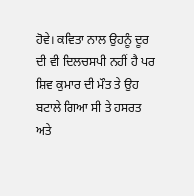ਹੋਵੇ। ਕਵਿਤਾ ਨਾਲ ਉਹਨੂੰ ਦੂਰ ਦੀ ਵੀ ਦਿਲਚਸਪੀ ਨਹੀਂ ਹੈ ਪਰ ਸ਼ਿਵ ਕੁਮਾਰ ਦੀ ਮੌਤ ਤੇ ਉਹ ਬਟਾਲੇ ਗਿਆ ਸੀ ਤੇ ਹਸਰਤ ਅਤੇ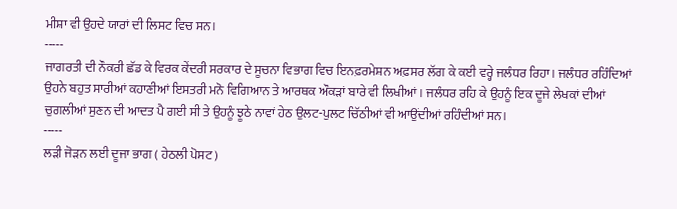ਮੀਸ਼ਾ ਵੀ ਉਹਦੇ ਯਾਰਾਂ ਦੀ ਲਿਸਟ ਵਿਚ ਸਨ।
-----
ਜਾਗਰਤੀ ਦੀ ਨੌਕਰੀ ਛੱਡ ਕੇ ਵਿਰਕ ਕੇਂਦਰੀ ਸਰਕਾਰ ਦੇ ਸੂਚਨਾ ਵਿਭਾਗ ਵਿਚ ਇਨਫ਼ਰਮੇਸ਼ਨ ਅਫ਼ਸਰ ਲੱਗ ਕੇ ਕਈ ਵਰ੍ਹੇ ਜਲੰਧਰ ਰਿਹਾ। ਜਲੰਧਰ ਰਹਿੰਦਿਆਂ ਉਹਨੇ ਬਹੁਤ ਸਾਰੀਆਂ ਕਹਾਣੀਆਂ ਇਸਤਰੀ ਮਨੋ ਵਿਗਿਆਨ ਤੇ ਆਰਥਕ ਔਕੜਾਂ ਬਾਰੇ ਵੀ ਲਿਖੀਆਂ। ਜਲੰਧਰ ਰਹਿ ਕੇ ਉਹਨੂੰ ਇਕ ਦੂਜੇ ਲੇਖਕਾਂ ਦੀਆਂ ਚੁਗਲੀਆਂ ਸੁਣਨ ਦੀ ਆਦਤ ਪੈ ਗਈ ਸੀ ਤੇ ਉਹਨੂੰ ਝੂਠੇ ਨਾਵਾਂ ਹੇਠ ਉਲਟ-ਪੁਲਟ ਚਿੱਠੀਆਂ ਵੀ ਆਉਂਦੀਆਂ ਰਹਿੰਦੀਆਂ ਸਨ।
-----
ਲੜੀ ਜੋੜਨ ਲਈ ਦੂਜਾ ਭਾਗ ( ਹੇਠਲੀ ਪੋਸਟ )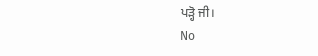ਪੜ੍ਹੋ ਜੀ।
No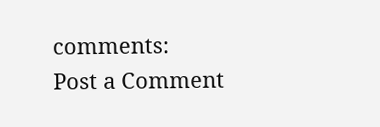comments:
Post a Comment